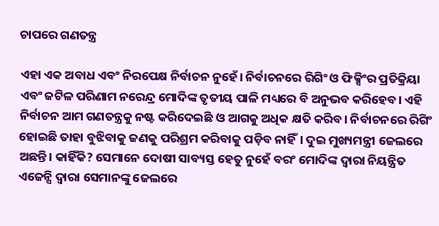ଚାପରେ ଗଣତନ୍ତ୍ର

ଏହା ଏକ ଅବାଧ ଏବଂ ନିରପେକ୍ଷ ନିର୍ବାଚନ ନୁହେଁ। ନିର୍ବାଚନରେ ରିଗିଂ ଓ ଫିକ୍ସିଂର ପ୍ରତିକ୍ରିୟା ଏବଂ ଜଟିଳ ପରିଣାମ ନରେନ୍ଦ୍ର ମୋଦିଙ୍କ ତୃତୀୟ ପାଳି ମଧ୍ୟରେ ବି ଅନୁଭବ କରିହେବ। ଏହି ନିର୍ବାଚନ ଆମ ଗଣତନ୍ତ୍ରକୁ ନଷ୍ଟ କରିଦେଇଛି ଓ ଆଗକୁ ଅଧିକ କ୍ଷତି କରିବ। ନିର୍ବାଚନରେ ରିଗିଂ ହୋଇଛି ତାହା ବୁଝିବାକୁ ଜଣକୁ ପରିଶ୍ରମ କରିବାକୁ ପଡ଼ିବ ନାହିଁ। ଦୁଇ ମୁଖ୍ୟମନ୍ତ୍ରୀ ଜେଲରେ ଅଛନ୍ତି। କାହିଁକି? ସେମାନେ ଦୋଷୀ ସାବ୍ୟସ୍ତ ହେତୁ ନୁହେଁ ବରଂ ମୋଦିଙ୍କ ଦ୍ୱାରା ନିୟନ୍ତ୍ରିତ ଏଜେନ୍ସି ଦ୍ୱାରା ସେମାନଙ୍କୁ ଜେଲରେ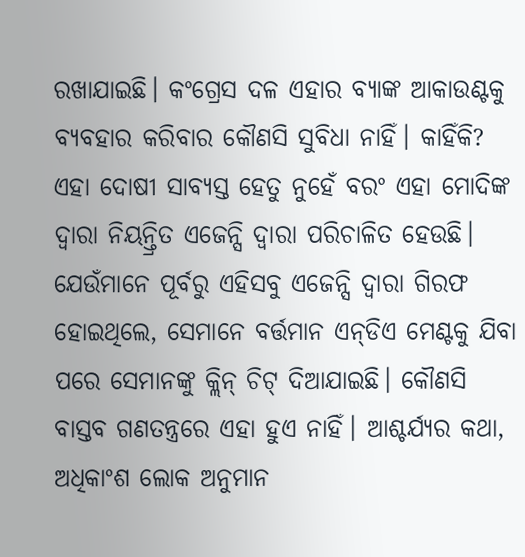ରଖାଯାଇଛି। କଂଗ୍ରେସ ଦଳ ଏହାର ବ୍ୟାଙ୍କ ଆକାଉଣ୍ଟକୁ ବ୍ୟବହାର କରିବାର କୌଣସି ସୁବିଧା ନାହିଁ। କାହିଁକି? ଏହା ଦୋଷୀ ସାବ୍ୟସ୍ତ ହେତୁ ନୁହେଁ ବରଂ ଏହା ମୋଦିଙ୍କ ଦ୍ୱାରା ନିୟନ୍ତ୍ରିତ ଏଜେନ୍ସି ଦ୍ୱାରା ପରିଚାଳିତ ହେଉଛି। ଯେଉଁମାନେ ପୂର୍ବରୁ ଏହିସବୁ ଏଜେନ୍ସି ଦ୍ୱାରା ଗିରଫ ହୋଇଥିଲେ, ସେମାନେ ବର୍ତ୍ତମାନ ଏନ୍‌ଡିଏ ମେଣ୍ଟକୁ ଯିବା ପରେ ସେମାନଙ୍କୁ କ୍ଲିନ୍‌ ଚିଟ୍‌ ଦିଆଯାଇଛି। କୌଣସି ବାସ୍ତବ ଗଣତନ୍ତ୍ରରେ ଏହା ହୁଏ ନାହିଁ। ଆଶ୍ଚର୍ଯ୍ୟର କଥା, ଅଧିକାଂଶ ଲୋକ ଅନୁମାନ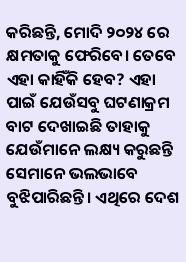କରିଛନ୍ତି, ମୋଦି ୨୦୨୪ ରେ କ୍ଷମତାକୁ ଫେରିବେ। ତେବେ ଏହା କାହିଁକି ହେବ? ଏହା ପାଇଁ ଯେଉଁସବୁ ଘଟଣାକ୍ରମ ବାଟ ଦେଖାଇଛି ତାହାକୁ ଯେଉଁମାନେ ଲକ୍ଷ୍ୟ କରୁଛନ୍ତି ସେମାନେ ଭଲଭାବେ ବୁଝିପାରିଛନ୍ତି। ଏଥିରେ ଦେଶ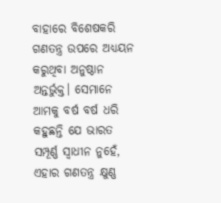ବାହାରେ ବିଶେଷକରି ଗଣତନ୍ତ୍ର ଉପରେ ଅଧ୍ୟୟନ କରୁଥିବା ଅନୁଷ୍ଠାନ ଅନ୍ତର୍ଭୁକ୍ତ। ସେମାନେ ଆମକୁ ବର୍ଷ ବର୍ଷ ଧରି କହୁଛନ୍ତି ଯେ ଭାରତ ସମ୍ପୂର୍ଣ୍ଣ ସ୍ବାଧୀନ ନୁହେଁ, ଏହାର ଗଣତନ୍ତ୍ର କ୍ଷୁଣ୍ଣ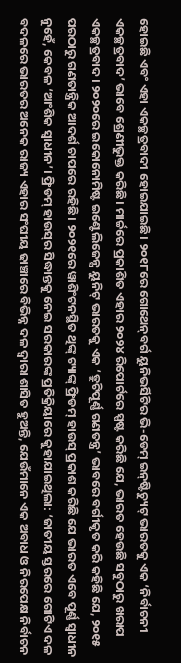ହୋଇଛି ଏବଂ ଏହା ଏକଚ୍ଛତ୍ରବାଦୀ ହୋଇଯାଇଛି। ୨୦୧୮ରେ ଗୋଥେନ୍‌ବର୍ଗ ୟୁନିଭର୍ସିଟିର ଭି-ଡେମ୍‌ ଇନ୍‌ଷ୍ଟିଚ୍ୟୁଟ୍‌ ଭାରତକୁ ଏକ ‘ନିର୍ବାଚନୀ ଏକଚ୍ଛତ୍ରବାଦ’ ଭାବେ ଶ୍ରେଣୀଭୁକ୍ତ କରିଛି। ମାର୍ଚ୍ଚରେ ପ୍ରକାଶିତ ଏହାର ୨୦୨୪ ରିପୋର୍ଟରେ ସ୍ପଷ୍ଟ କରିଛି ଯେ, ଭାରତ ହେଉଛି ସବୁଠାରୁ ଖରାପ ଏକଚ୍ଛତ୍ରବାଦ। ୨୦୨୦ରେ ଇକୋନୋମିଷ୍ଟ ଇଣ୍ଟେଲିଜେନ୍ସ ୟୁନିଟ୍‌ ଭାରତକୁ ଏକ ‘ତ୍ରୁଟିପୂର୍ଣ୍ଣ ଗଣତନ୍ତ୍ର’ ଭାବରେ ବର୍ଗୀକୃତ କରି କହିଛି ଯେ, ୨୦୧୫ ପରଠାରୁ ଗଣତାନ୍ତ୍ରିକ ଆଦର୍ଶ ଚାପରେ ରହିଛି। ୨୦୨୧ରେ ୱାଶିଂଟନସ୍ଥିତ ଥିଙ୍କ୍‌ ଟ୍ୟାଙ୍କ୍‌ ଫ୍ରିଡମ୍‌ ହାଉସ୍‌ ପ୍ରକାଶ କରିଛି ଯେ ଭାରତ ଏବେ ପୂର୍ଣ୍ଣ ସ୍ବାଧୀନ ନୁହେଁ, କେବଳ ‘ଆଂଶିକ ସ୍ବାଧୀନ’। ଫ୍ରିଡମ୍‌ ହାଉସ୍‌ର ସିଦ୍ଧାନ୍ତକୁ ନେଇ ସରକାରଙ୍କ ପ୍ରତିକ୍ରିୟାରେ କୁହାଯାଇଥିଲା: ‘ଜାତୀୟ ସ୍ତରରେ ଗୋଟିଏ ଦଳ ବଦଳରେ ଭାରତର ଅନେକ ରାଜ୍ୟ ଏହାର ସଂଘୀୟ ଢାଞ୍ଚାରେ ବିଭିନ୍ନ ଦଳ ଦ୍ୱାରା ଶାସିତ ହୁଅନ୍ତି, ଯେଉଁମାନେ ଏକ ଅବାଧ ଓ ନିରପେକ୍ଷ ନିର୍ବାଚନ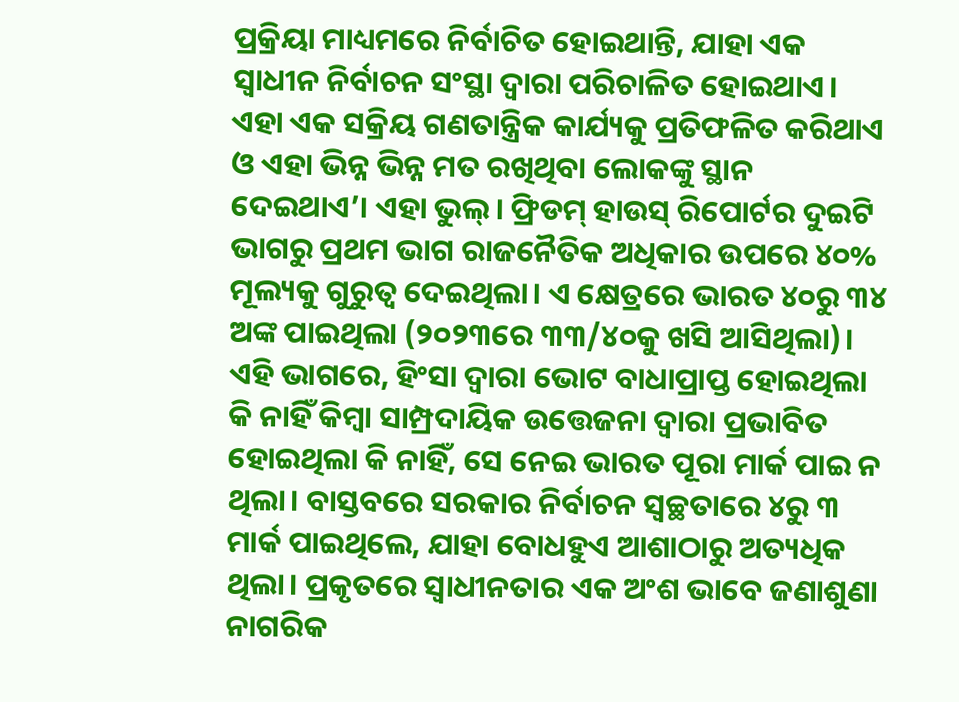ପ୍ରକ୍ରିୟା ମାଧ୍ୟମରେ ନିର୍ବାଚିତ ହୋଇଥାନ୍ତି, ଯାହା ଏକ ସ୍ବାଧୀନ ନିର୍ବାଚନ ସଂସ୍ଥା ଦ୍ୱାରା ପରିଚାଳିତ ହୋଇଥାଏ। ଏହା ଏକ ସକ୍ରିୟ ଗଣତାନ୍ତ୍ରିକ କାର୍ଯ୍ୟକୁ ପ୍ରତିଫଳିତ କରିଥାଏ ଓ ଏହା ଭିନ୍ନ ଭିନ୍ନ ମତ ରଖିଥିବା ଲୋକଙ୍କୁ ସ୍ଥାନ ଦେଇଥାଏ’। ଏହା ଭୁଲ୍‌। ଫ୍ରିଡମ୍‌ ହାଉସ୍‌ ରିପୋର୍ଟର ଦୁଇଟି ଭାଗରୁ ପ୍ରଥମ ଭାଗ ରାଜନୈତିକ ଅଧିକାର ଉପରେ ୪୦% ମୂଲ୍ୟକୁ ଗୁରୁତ୍ୱ ଦେଇଥିଲା। ଏ କ୍ଷେତ୍ରରେ ଭାରତ ୪୦ରୁ ୩୪ ଅଙ୍କ ପାଇଥିଲା (୨୦୨୩ରେ ୩୩/୪୦କୁ ଖସି ଆସିଥିଲା)। ଏହି ଭାଗରେ, ହିଂସା ଦ୍ୱାରା ଭୋଟ ବାଧାପ୍ରାପ୍ତ ହୋଇଥିଲା କି ନାହିଁ କିମ୍ବା ସାମ୍ପ୍ରଦାୟିକ ଉତ୍ତେଜନା ଦ୍ୱାରା ପ୍ରଭାବିତ ହୋଇଥିଲା କି ନାହିଁ, ସେ ନେଇ ଭାରତ ପୂରା ମାର୍କ ପାଇ ନ ଥିଲା। ବାସ୍ତବରେ ସରକାର ନିର୍ବାଚନ ସ୍ବଚ୍ଛତାରେ ୪ରୁ ୩ ମାର୍କ ପାଇଥିଲେ, ଯାହା ବୋଧହୁଏ ଆଶାଠାରୁ ଅତ୍ୟଧିକ ଥିଲା। ପ୍ରକୃତରେ ସ୍ବାଧୀନତାର ଏକ ଅଂଶ ଭାବେ ଜଣାଶୁଣା ନାଗରିକ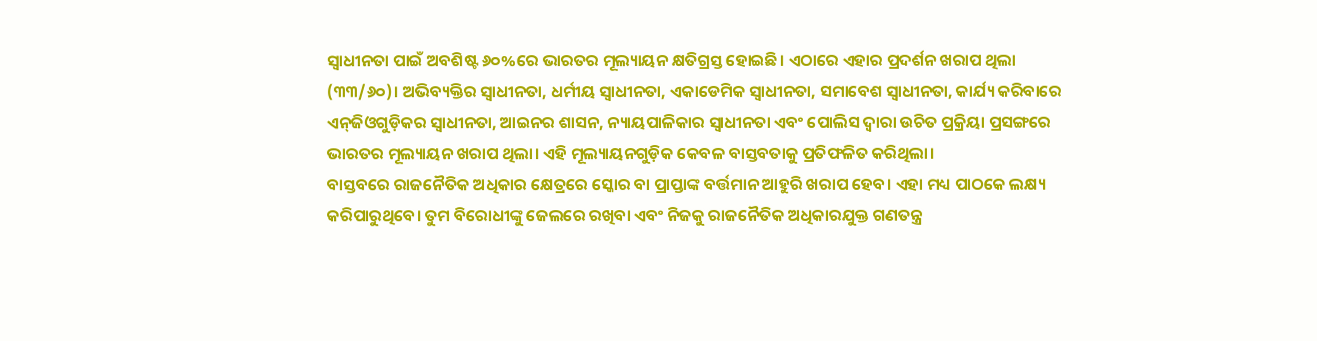ସ୍ବାଧୀନତା ପାଇଁ ଅବଶିଷ୍ଟ ୬୦%ରେ ଭାରତର ମୂଲ୍ୟାୟନ କ୍ଷତିଗ୍ରସ୍ତ ହୋଇଛି। ଏଠାରେ ଏହାର ପ୍ରଦର୍ଶନ ଖରାପ ଥିଲା (୩୩/୬୦)। ଅଭିବ୍ୟକ୍ତିର ସ୍ବାଧୀନତା, ଧର୍ମୀୟ ସ୍ବାଧୀନତା, ଏକାଡେମିକ ସ୍ବାଧୀନତା, ସମାବେଶ ସ୍ବାଧୀନତା, କାର୍ଯ୍ୟ କରିବାରେ ଏନ୍‌ଜିଓଗୁଡ଼ିକର ସ୍ବାଧୀନତା, ଆଇନର ଶାସନ, ନ୍ୟାୟପାଳିକାର ସ୍ବାଧୀନତା ଏବଂ ପୋଲିସ ଦ୍ୱାରା ଉଚିତ ପ୍ରକ୍ରିୟା ପ୍ରସଙ୍ଗରେ ଭାରତର ମୂଲ୍ୟାୟନ ଖରାପ ଥିଲା। ଏହି ମୂଲ୍ୟାୟନଗୁଡ଼ିକ କେବଳ ବାସ୍ତବତାକୁ ପ୍ରତିଫଳିତ କରିଥିଲା।
ବାସ୍ତବରେ ରାଜନୈତିକ ଅଧିକାର କ୍ଷେତ୍ରରେ ସ୍କୋର ବା ପ୍ରାପ୍ତାଙ୍କ ବର୍ତ୍ତମାନ ଆହୁରି ଖରାପ ହେବ। ଏହା ମଧ୍ୟ ପାଠକେ ଲକ୍ଷ୍ୟ କରିପାରୁଥିବେ। ତୁମ ବିରୋଧୀଙ୍କୁ ଜେଲରେ ରଖିବା ଏବଂ ନିଜକୁ ରାଜନୈତିକ ଅଧିକାରଯୁକ୍ତ ଗଣତନ୍ତ୍ର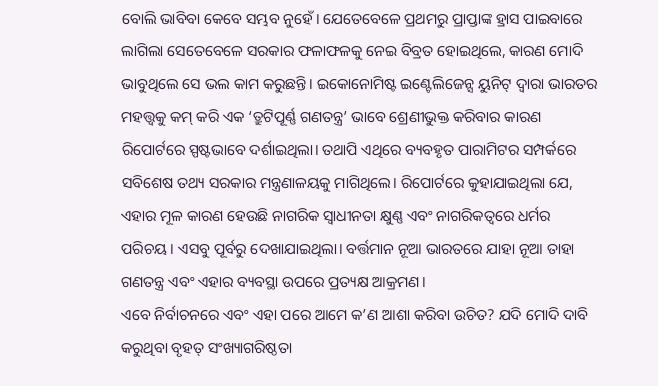ବୋଲି ଭାବିବା କେବେ ସମ୍ଭବ ନୁହେଁ। ଯେତେବେଳେ ପ୍ରଥମରୁ ପ୍ରାପ୍ତାଙ୍କ ହ୍ରାସ ପାଇବାରେ ଲାଗିଲା ସେତେବେଳେ ସରକାର ଫଳାଫଳକୁ ନେଇ ବିବ୍ରତ ହୋଇଥିଲେ, କାରଣ ମୋଦି ଭାବୁଥିଲେ ସେ ଭଲ କାମ କରୁଛନ୍ତି। ଇକୋନୋମିଷ୍ଟ ଇଣ୍ଟେଲିଜେନ୍ସ ୟୁନିଟ୍‌ ଦ୍ୱାରା ଭାରତର ମହତ୍ତ୍ୱକୁ କମ୍‌ କରି ଏକ ‘ତ୍ରୁଟିପୂର୍ଣ୍ଣ ଗଣତନ୍ତ୍ର’ ଭାବେ ଶ୍ରେଣୀଭୁକ୍ତ କରିବାର କାରଣ ରିପୋର୍ଟରେ ସ୍ପଷ୍ଟଭାବେ ଦର୍ଶାଇଥିଲା। ତଥାପି ଏଥିରେ ବ୍ୟବହୃତ ପାରାମିଟର ସମ୍ପର୍କରେ ସବିଶେଷ ତଥ୍ୟ ସରକାର ମନ୍ତ୍ରଣାଳୟକୁ ମାଗିଥିଲେ। ରିପୋର୍ଟରେ କୁହାଯାଇଥିଲା ଯେ, ଏହାର ମୂଳ କାରଣ ହେଉଛି ନାଗରିକ ସ୍ବାଧୀନତା କ୍ଷୁଣ୍ଣ ଏବଂ ନାଗରିକତ୍ୱରେ ଧର୍ମର ପରିଚୟ। ଏସବୁ ପୂର୍ବରୁ ଦେଖାଯାଇଥିଲା। ବର୍ତ୍ତମାନ ନୂଆ ଭାରତରେ ଯାହା ନୂଆ ତାହା ଗଣତନ୍ତ୍ର ଏବଂ ଏହାର ବ୍ୟବସ୍ଥା ଉପରେ ପ୍ରତ୍ୟକ୍ଷ ଆକ୍ରମଣ।
ଏବେ ନିର୍ବାଚନରେ ଏବଂ ଏହା ପରେ ଆମେ କ’ଣ ଆଶା କରିବା ଉଚିତ? ଯଦି ମୋଦି ଦାବି କରୁଥିବା ବୃହତ୍‌ ସଂଖ୍ୟାଗରିଷ୍ଠତା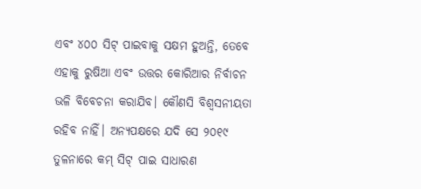ଏବଂ ୪୦୦ ସିଟ୍‌ ପାଇବାକୁ ସକ୍ଷମ ହୁଅନ୍ତି, ତେବେ ଏହାକୁ ରୁଷିଆ ଏବଂ ଉତ୍ତର କୋରିଆର ନିର୍ବାଚନ ଭଳି ବିବେଚନା କରାଯିବ। କୌଣସି ବିଶ୍ୱସନୀୟତା ରହିବ ନାହିଁ। ଅନ୍ୟପକ୍ଷରେ ଯଦି ସେ ୨୦୧୯ ତୁଳନାରେ କମ୍‌ ସିଟ୍‌ ପାଇ ସାଧାରଣ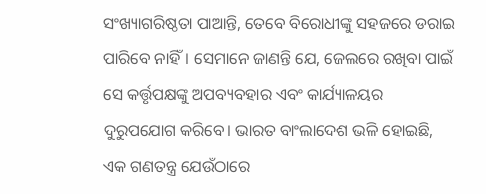ସଂଖ୍ୟାଗରିଷ୍ଠତା ପାଆନ୍ତି, ତେବେ ବିରୋଧୀଙ୍କୁ ସହଜରେ ଡରାଇ ପାରିବେ ନାହିଁ। ସେମାନେ ଜାଣନ୍ତି ଯେ, ଜେଲରେ ରଖିବା ପାଇଁ ସେ କର୍ତ୍ତୃପକ୍ଷଙ୍କୁ ଅପବ୍ୟବହାର ଏବଂ କାର୍ଯ୍ୟାଳୟର ଦୁରୁପଯୋଗ କରିବେ। ଭାରତ ବାଂଲାଦେଶ ଭଳି ହୋଇଛି, ଏକ ଗଣତନ୍ତ୍ର ଯେଉଁଠାରେ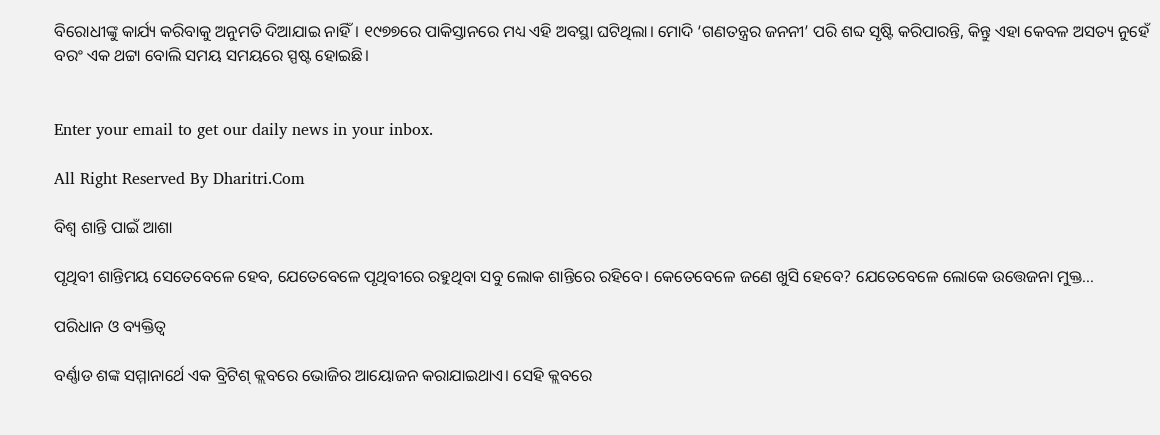ବିରୋଧୀଙ୍କୁ କାର୍ଯ୍ୟ କରିବାକୁ ଅନୁମତି ଦିଆଯାଇ ନାହିଁ। ୧୯୭୭ରେ ପାକିସ୍ତାନରେ ମଧ୍ୟ ଏହି ଅବସ୍ଥା ଘଟିଥିଲା। ମୋଦି ‘ଗଣତନ୍ତ୍ରର ଜନନୀ’ ପରି ଶବ୍ଦ ସୃଷ୍ଟି କରିପାରନ୍ତି, କିନ୍ତୁ ଏହା କେବଳ ଅସତ୍ୟ ନୁହେଁ ବରଂ ଏକ ଥଟ୍ଟା ବୋଲି ସମୟ ସମୟରେ ସ୍ପଷ୍ଟ ହୋଇଛି।


Enter your email to get our daily news in your inbox.

All Right Reserved By Dharitri.Com

ବିଶ୍ୱ ଶାନ୍ତି ପାଇଁ ଆଶା

ପୃଥିବୀ ଶାନ୍ତିମୟ ସେତେବେଳେ ହେବ, ଯେତେବେଳେ ପୃଥିବୀରେ ରହୁଥିବା ସବୁ ଲୋକ ଶାନ୍ତିରେ ରହିବେ। କେତେବେଳେ ଜଣେ ଖୁସି ହେବେ? ଯେତେବେଳେ ଲୋକେ ଉତ୍ତେଜନା ମୁକ୍ତ...

ପରିଧାନ ଓ ବ୍ୟକ୍ତିତ୍ୱ

ବର୍ଣ୍ଣାଡ ଶଙ୍କ ସମ୍ମାନାର୍ଥେ ଏକ ବ୍ରିଟିଶ୍‌ କ୍ଲବରେ ଭୋଜିର ଆୟୋଜନ କରାଯାଇଥାଏ। ସେହି କ୍ଲବରେ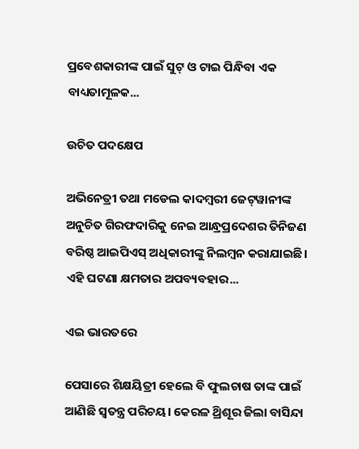ପ୍ରବେଶକାରୀଙ୍କ ପାଇଁ ସୁଟ୍‌ ଓ ଟାଇ ପିନ୍ଧିବା ଏକ ବାଧ୍ୟତାମୂଳକ...

ଉଚିତ ପଦକ୍ଷେପ

ଅଭିନେତ୍ରୀ ତଥା ମଡେଲ କାଦମ୍ବରୀ ଜେଟ୍‌ୱାନୀଙ୍କ ଅନୁଚିତ ଗିରଫଦାରିକୁ ନେଇ ଆନ୍ଧ୍ରପ୍ରଦେଶର ତିନିଜଣ ବରିଷ୍ଠ ଆଇପିଏସ୍‌ ଅଧିକାରୀଙ୍କୁ ନିଲମ୍ବନ କରାଯାଇଛି। ଏହି ଘଟଣା କ୍ଷମତାର ଅପବ୍ୟବହାର...

ଏଇ ଭାରତରେ

ପେସାରେ ଶିକ୍ଷୟିତ୍ରୀ ହେଲେ ବି ଫୁଲଚାଷ ତାଙ୍କ ପାଇଁ ଆଣିଛି ସ୍ବତନ୍ତ୍ର ପରିଚୟ। କେରଳ ଥ୍ରିଶୂର ଜିଲା ବାସିନ୍ଦା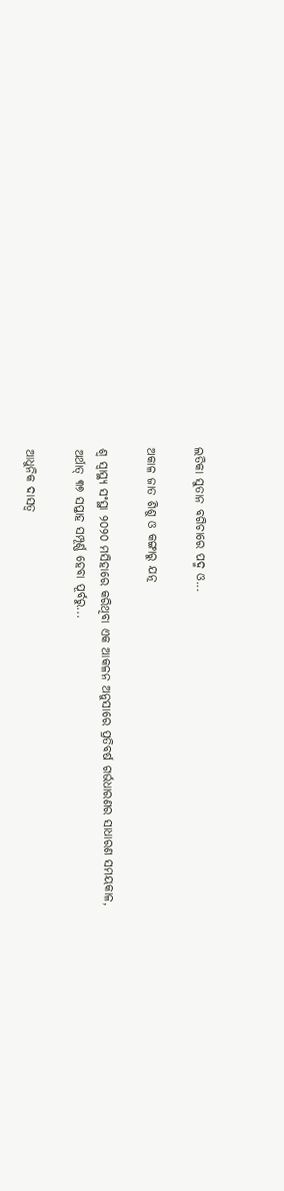ଲତିକା ସୁତାନ ବଗିଚାରେ ପଦ୍ମ ଓ...

ଅକାଳ ଜାତ ଶିଶୁ ଓ କଙ୍ଗାରୁ ଯତ୍ନ

ଶ୍ୱ ସ୍ବାସ୍ଥ୍ୟ ସଂସ୍ଥା ୨୦୨୦ ମସିହାରେ କରିଥିବା ଏକ ଆକଳନ ଅନୁସାରେ ପ୍ରତିବର୍ଷ ଗର୍ଭଧାରଣର ସାଧାରଣ ସମୟକାଳ, ଅର୍ଥାତ୍‌ ୩୭ ସପ୍ତାହ ସମ୍ପୂର୍ଣ୍ଣ ହେବା ପୂର୍ବରୁ...

ଆଧୁନିକ ଦାସତ୍ୱ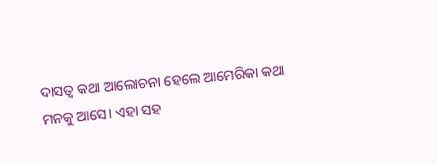ଦାସତ୍ୱ କଥା ଆଲୋଚନା ହେଲେ ଆମେରିକା କଥା ମନକୁ ଆସେ। ଏହା ସହ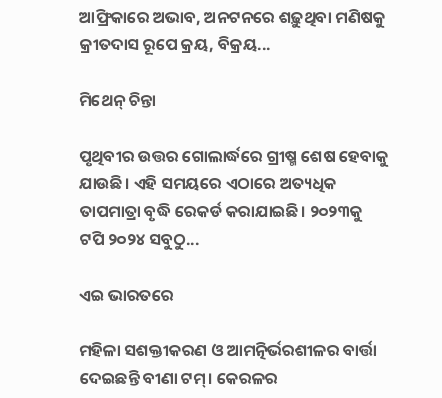ଆଫ୍ରିକାରେ ଅଭାବ, ଅନଟନରେ ଶଢ଼ୁଥିବା ମଣିଷକୁ କ୍ରୀତଦାସ ରୂପେ କ୍ରୟ, ବିକ୍ରୟ...

ମିଥେନ୍‌ ଚିନ୍ତା

ପୃଥିବୀର ଉତ୍ତର ଗୋଲାର୍ଦ୍ଧରେ ଗ୍ରୀଷ୍ମ ଶେଷ ହେବାକୁ ଯାଉଛି। ଏହି ସମୟରେ ଏଠାରେ ଅତ୍ୟଧିକ ତାପମାତ୍ରା ବୃଦ୍ଧି ରେକର୍ଡ କରାଯାଇଛି। ୨୦୨୩କୁ ଟପି ୨୦୨୪ ସବୁଠୁ...

ଏଇ ଭାରତରେ

ମହିଳା ସଶକ୍ତୀକରଣ ଓ ଆମତ୍ନିର୍ଭରଶୀଳର ବାର୍ତ୍ତା ଦେଇଛନ୍ତି ବୀଣା ଟମ୍‌। କେରଳର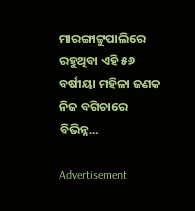ମାରଙ୍ଗାଟ୍ଟୁପାଲିରେ ରହୁଥିବା ଏହି ୫୬ ବର୍ଷୀୟା ମହିଳା ଜଣକ ନିଜ ବଗିଚାରେ ବିଭିନ୍ନ...

Advertisement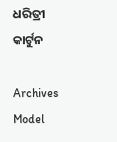ଧରିତ୍ରୀ କାର୍ଟୁନ

Archives
Model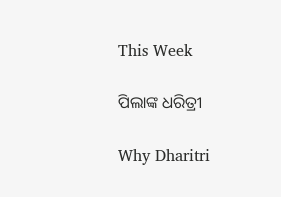This Week

ପିଲାଙ୍କ ଧରିତ୍ରୀ

Why Dharitri